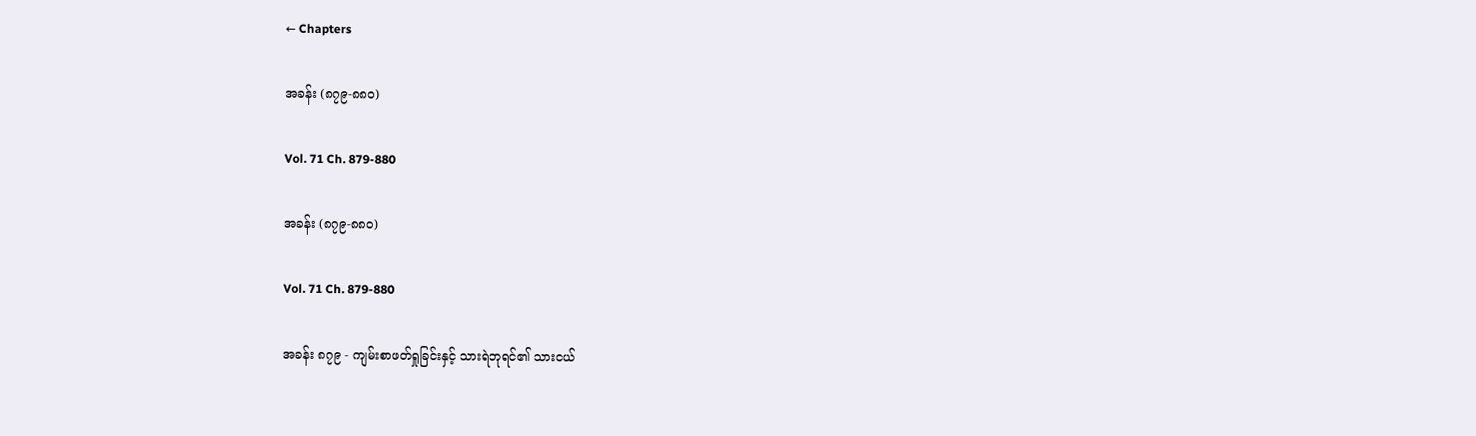← Chapters

အခန်း (၈၇၉-၈၈၀)

Vol. 71 Ch. 879-880

အခန်း (၈၇၉-၈၈၀)

Vol. 71 Ch. 879-880

အခန်း ၈၇၉ - ကျမ်းစာဖတ်ရှုခြင်းနှင့် သားရဲဘုရင်၏ သားငယ်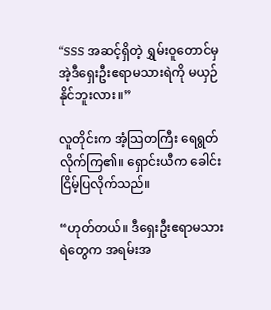“SSS အဆင့်ရှိတဲ့ ရွှမ်းဝူတောင်မှ အဲ့ဒီရှေးဦးဧရာမသားရဲကို မယှဉ်နိုင်ဘူးလား။”

လူတိုင်းက အံ့သြတကြီး ရေရွတ်လိုက်ကြ၏။ ရှောင်းယီက ခေါင်းငြိမ့်ပြလိုက်သည်။

“ဟုတ်တယ်။ ဒီရှေးဦးဧရာမသားရဲတွေက အရမ်းအ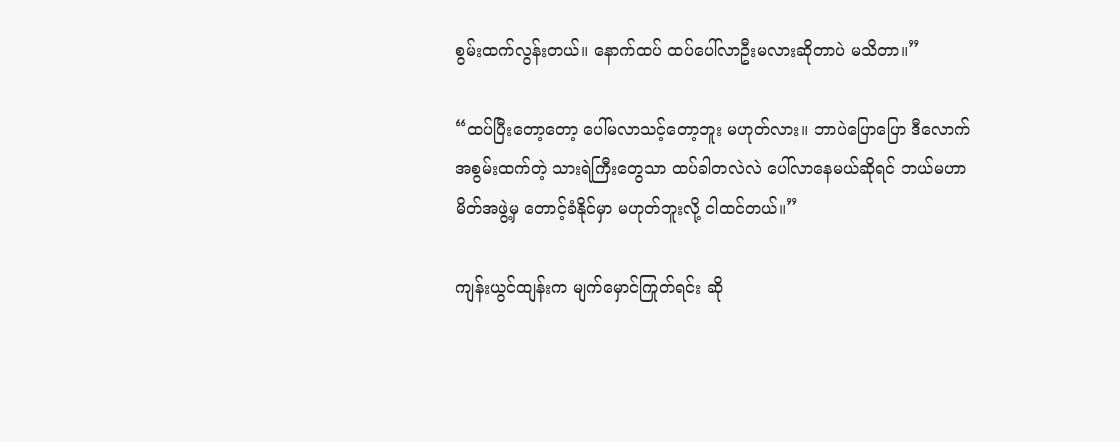စွမ်းထက်လွန်းတယ်။ နောက်ထပ် ထပ်ပေါ်လာဦးမလားဆိုတာပဲ မသိတာ။”

“ထပ်ပြီးတော့တော့ ပေါ်မလာသင့်တော့ဘူး မဟုတ်လား။ ဘာပဲပြောပြော ဒီလောက်အစွမ်းထက်တဲ့ သားရဲကြီးတွေသာ ထပ်ခါတလဲလဲ ပေါ်လာနေမယ်ဆိုရင် ဘယ်မဟာမိတ်အဖွဲ့မှ တောင့်ခံနိုင်မှာ မဟုတ်ဘူးလို့ ငါထင်တယ်။”

ကျန်းယွင်ထျန်းက မျက်မှောင်ကြုတ်ရင်း ဆို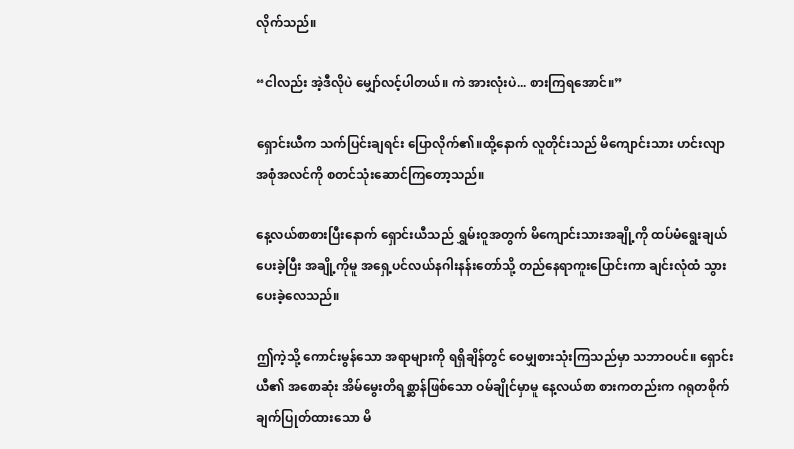လိုက်သည်။

“ငါလည်း အဲ့ဒီလိုပဲ မျှော်လင့်ပါတယ်။ ကဲ အားလုံးပဲ... စားကြရအောင်။”

ရှောင်းယီက သက်ပြင်းချရင်း ပြောလိုက်၏။ထို့နောက် လူတိုင်းသည် မိကျောင်းသား ဟင်းလျာအစုံအလင်ကို စတင်သုံးဆောင်ကြတော့သည်။

နေ့လယ်စာစားပြီးနောက် ရှောင်းယီသည် ရွှမ်းဝူအတွက် မိကျောင်းသားအချို့ကို ထပ်မံရွေးချယ်ပေးခဲ့ပြီး အချို့ကိုမူ အရှေ့ပင်လယ်နဂါးနန်းတော်သို့ တည်နေရာကူးပြောင်းကာ ချင်းလုံထံ သွားပေးခဲ့လေသည်။

ဤကဲ့သို့ ကောင်းမွန်သော အရာများကို ရရှိချိန်တွင် ဝေမျှစားသုံးကြသည်မှာ သဘာဝပင်။ ရှောင်းယီ၏ အစောဆုံး အိမ်မွေးတိရစ္ဆာန်ဖြစ်သော ဝမ်ချိုင်မှာမူ နေ့လယ်စာ စားကတည်းက ဂရုတစိုက်ချက်ပြုတ်ထားသော မိ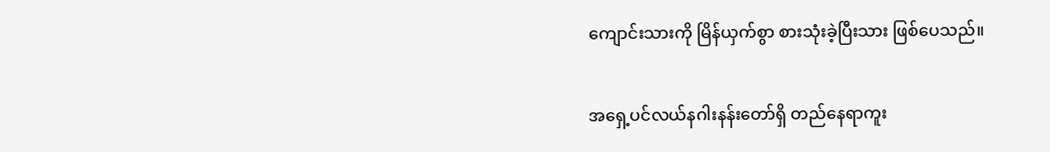ကျောင်းသားကို မြိန်ယှက်စွာ စားသုံးခဲ့ပြီးသား ဖြစ်ပေသည်။

အရှေ့ပင်လယ်နဂါးနန်းတော်ရှိ တည်နေရာကူး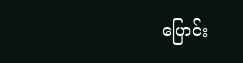ပြောင်း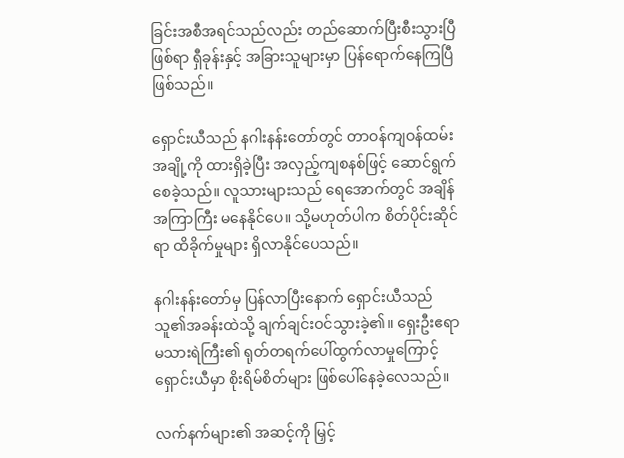ခြင်းအစီအရင်သည်လည်း တည်ဆောက်ပြီးစီးသွားပြီဖြစ်ရာ ရှီခုန်းနှင့် အခြားသူများမှာ ပြန်ရောက်နေကြပြီဖြစ်သည်။

ရှောင်းယီသည် နဂါးနန်းတော်တွင် တာဝန်ကျဝန်ထမ်းအချို့ကို ထားရှိခဲ့ပြီး အလှည့်ကျစနစ်ဖြင့် ဆောင်ရွက်စေခဲ့သည်။ လူသားများသည် ရေအောက်တွင် အချိန်အကြာကြီး မနေနိုင်ပေ။ သို့မဟုတ်ပါက စိတ်ပိုင်းဆိုင်ရာ ထိခိုက်မှုများ ရှိလာနိုင်ပေသည်။

နဂါးနန်းတော်မှ ပြန်လာပြီးနောက် ရှောင်းယီသည် သူ၏အခန်းထဲသို့ ချက်ချင်းဝင်သွားခဲ့၏။ ရှေးဦးဧရာမသားရဲကြီး၏ ရုတ်တရက်ပေါ်ထွက်လာမှုကြောင့် ရှောင်းယီမှာ စိုးရိမ်စိတ်များ ဖြစ်ပေါ်နေခဲ့လေသည်။

လက်နက်များ၏ အဆင့်ကို မြှင့်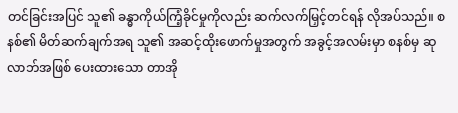တင်ခြင်းအပြင် သူ၏ ခန္ဓာကိုယ်ကြံ့ခိုင်မှုကိုလည်း ဆက်လက်မြှင့်တင်ရန် လိုအပ်သည်။ စနစ်၏ မိတ်ဆက်ချက်အရ သူ၏ အဆင့်ထိုးဖောက်မှုအတွက် အခွင့်အလမ်းမှာ စနစ်မှ ဆုလာဘ်အဖြစ် ပေးထားသော တာအို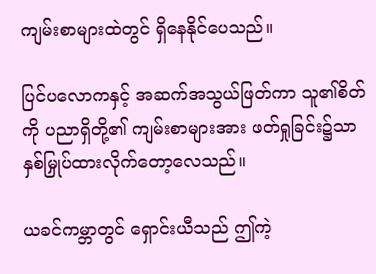ကျမ်းစာများထဲတွင် ရှိနေနိုင်ပေသည်။

ပြင်ပလောကနှင့် အဆက်အသွယ်ဖြတ်ကာ သူ၏စိတ်ကို ပညာရှိတို့၏ ကျမ်းစာများအား ဖတ်ရှုခြင်း၌သာ နှစ်မြှုပ်ထားလိုက်တော့လေသည်။

ယခင်ကမ္ဘာတွင် ရှောင်းယီသည် ဤကဲ့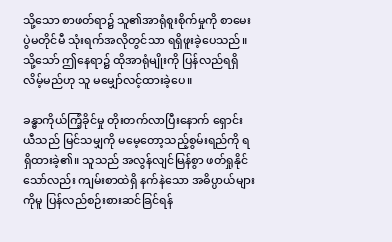သို့သော စာဖတ်ရာ၌ သူ၏အာရုံစူးစိုက်မှုကို စာမေးပွဲမတိုင်မီ သုံးရက်အလိုတွင်သာ ရရှိဖူးခဲ့ပေသည်။ သို့သော် ဤနေရာ၌ ထိုအာရုံမျိုးကို ပြန်လည်ရရှိလိမ့်မည်ဟု သူ မမျှော်လင့်ထားခဲ့ပေ။

ခန္ဓာကိုယ်ကြံ့ခိုင်မှု တိုးတက်လာပြီးနောက် ရှောင်းယီသည် မြင်သမျှကို မမေ့တော့သည့်စွမ်းရည်ကို ရရှိထားခဲ့၏။ သူသည် အလွန်လျင်မြန်စွာ ဖတ်ရှုနိုင်သော်လည်း ကျမ်းစာထဲရှိ နက်နဲသော အဓိပ္ပာယ်များကိုမူ ပြန်လည်စဉ်းစားဆင်ခြင်ရန်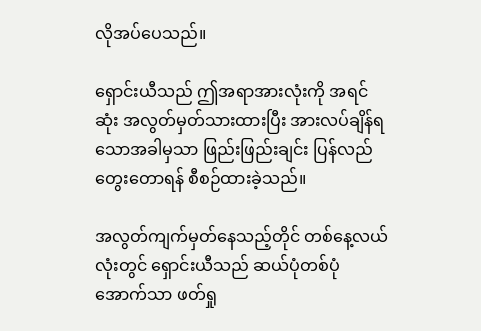လိုအပ်ပေသည်။

ရှောင်းယီသည် ဤအရာအားလုံးကို အရင်ဆုံး အလွတ်မှတ်သားထားပြီး အားလပ်ချိန်ရသောအခါမှသာ ဖြည်းဖြည်းချင်း ပြန်လည်တွေးတောရန် စီစဉ်ထားခဲ့သည်။

အလွတ်ကျက်မှတ်နေသည့်တိုင် တစ်နေ့လယ်လုံးတွင် ရှောင်းယီသည် ဆယ်ပုံတစ်ပုံအောက်သာ ဖတ်ရှု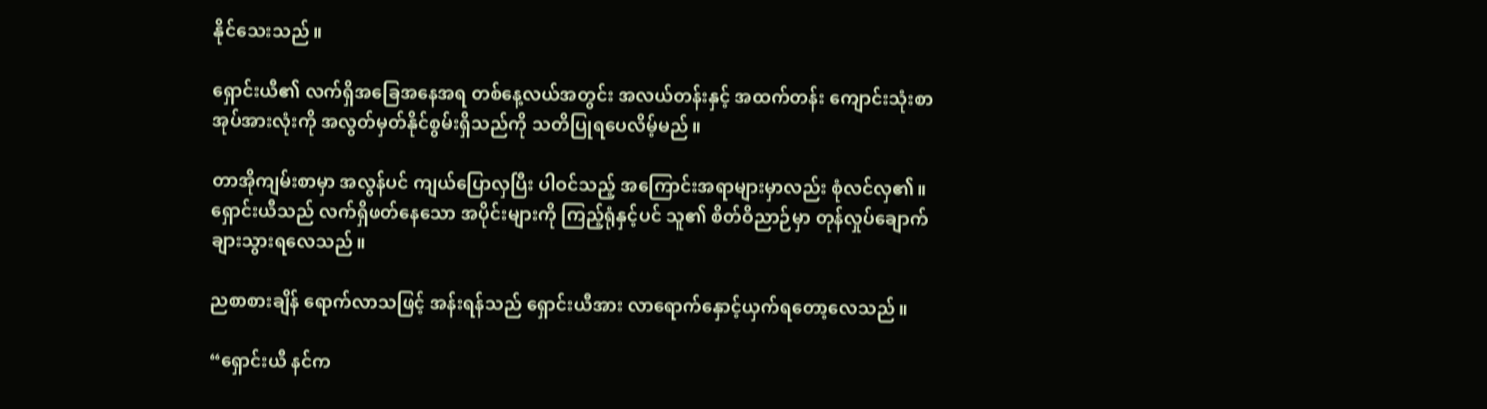နိုင်သေးသည်။

ရှောင်းယီ၏ လက်ရှိအခြေအနေအရ တစ်နေ့လယ်အတွင်း အလယ်တန်းနှင့် အထက်တန်း ကျောင်းသုံးစာအုပ်အားလုံးကို အလွတ်မှတ်နိုင်စွမ်းရှိသည်ကို သတိပြုရပေလိမ့်မည်။

တာအိုကျမ်းစာမှာ အလွန်ပင် ကျယ်ပြောလှပြီး ပါဝင်သည့် အကြောင်းအရာများမှာလည်း စုံလင်လှ၏။ ရှောင်းယီသည် လက်ရှိဖတ်နေသော အပိုင်းများကို ကြည့်ရုံနှင့်ပင် သူ၏ စိတ်ဝိညာဉ်မှာ တုန်လှုပ်ချောက်ချားသွားရလေသည်။

ညစာစားချိန် ရောက်လာသဖြင့် အန်းရန်သည် ရှောင်းယီအား လာရောက်နှောင့်ယှက်ရတော့လေသည်။

“ရှောင်းယီ နင်က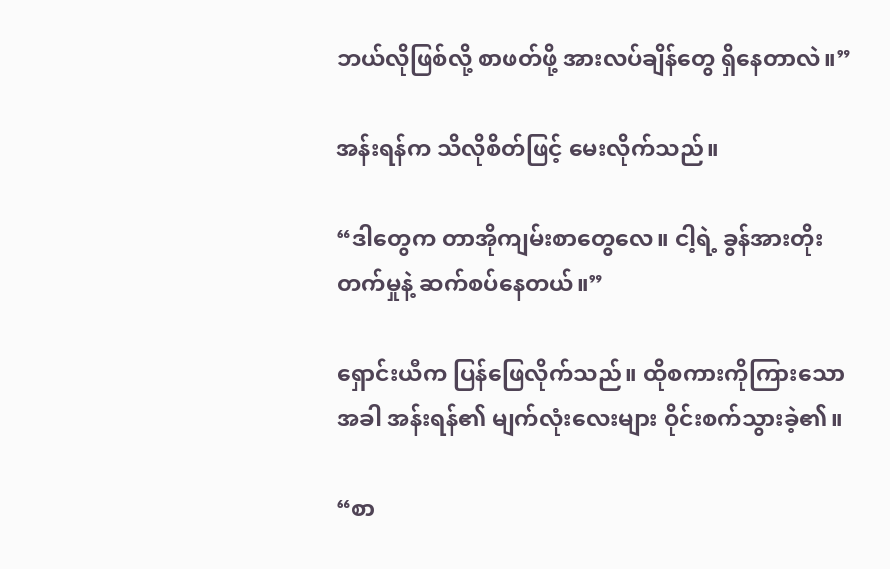ဘယ်လိုဖြစ်လို့ စာဖတ်ဖို့ အားလပ်ချိန်တွေ ရှိနေတာလဲ။”

အန်းရန်က သိလိုစိတ်ဖြင့် မေးလိုက်သည်။

“ဒါတွေက တာအိုကျမ်းစာတွေလေ။ ငါ့ရဲ့ ခွန်အားတိုးတက်မှုနဲ့ ဆက်စပ်နေတယ်။”

ရှောင်းယီက ပြန်ဖြေလိုက်သည်။ ထိုစကားကိုကြားသောအခါ အန်းရန်၏ မျက်လုံးလေးများ ဝိုင်းစက်သွားခဲ့၏။

“စာ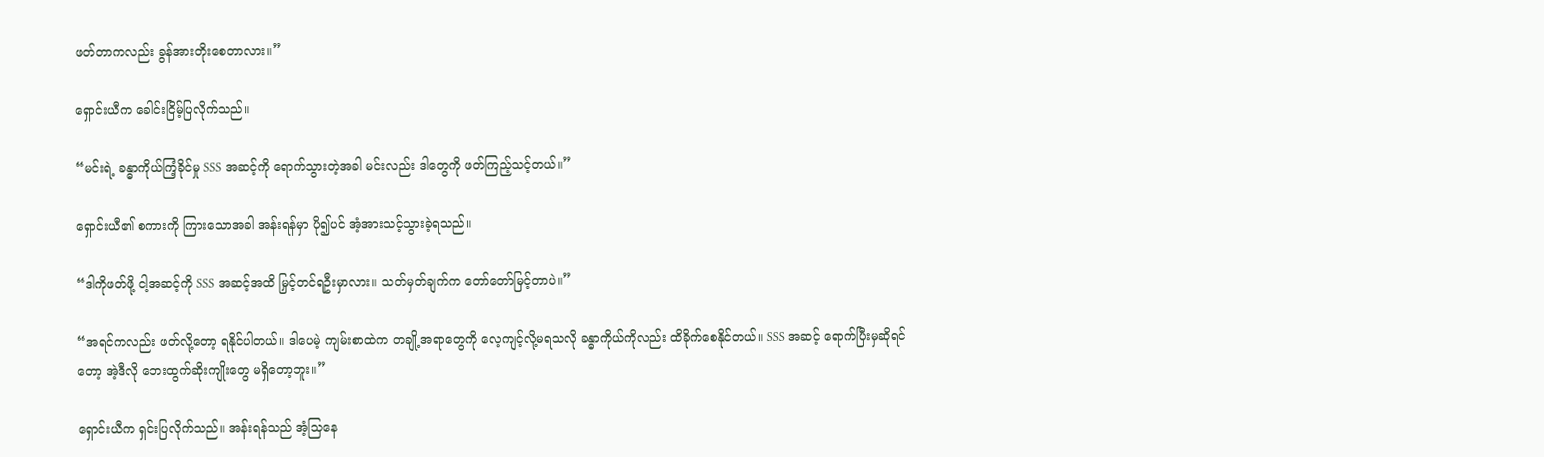ဖတ်တာကလည်း ခွန်အားတိုးစေတာလား။”

ရှောင်းယီက ခေါင်းငြိမ့်ပြလိုက်သည်။

“မင်းရဲ့ ခန္ဓာကိုယ်ကြံ့ခိုင်မှု SSS အဆင့်ကို ရောက်သွားတဲ့အခါ မင်းလည်း ဒါတွေကို ဖတ်ကြည့်သင့်တယ်။”

ရှောင်းယီ၏ စကားကို ကြားသောအခါ အန်းရန်မှာ ပို၍ပင် အံ့အားသင့်သွားခဲ့ရသည်။

“ဒါကိုဖတ်ဖို့ ငါ့အဆင့်ကို SSS အဆင့်အထိ မြှင့်တင်ရဦးမှာလား။ သတ်မှတ်ချက်က တော်တော်မြင့်တာပဲ။”

“အရင်ကလည်း ဖတ်လို့တော့ ရနိုင်ပါတယ်။ ဒါပေမဲ့ ကျမ်းစာထဲက တချို့အရာတွေကို လေ့ကျင့်လို့မရသလို ခန္ဓာကိုယ်ကိုလည်း ထိခိုက်စေနိုင်တယ်။ SSS အဆင့် ရောက်ပြီးမှဆိုရင်တော့ အဲ့ဒီလို ဘေးထွက်ဆိုးကျိုးတွေ မရှိတော့ဘူး။”

ရှောင်းယီက ရှင်းပြလိုက်သည်။ အန်းရန်သည် အံ့သြနေ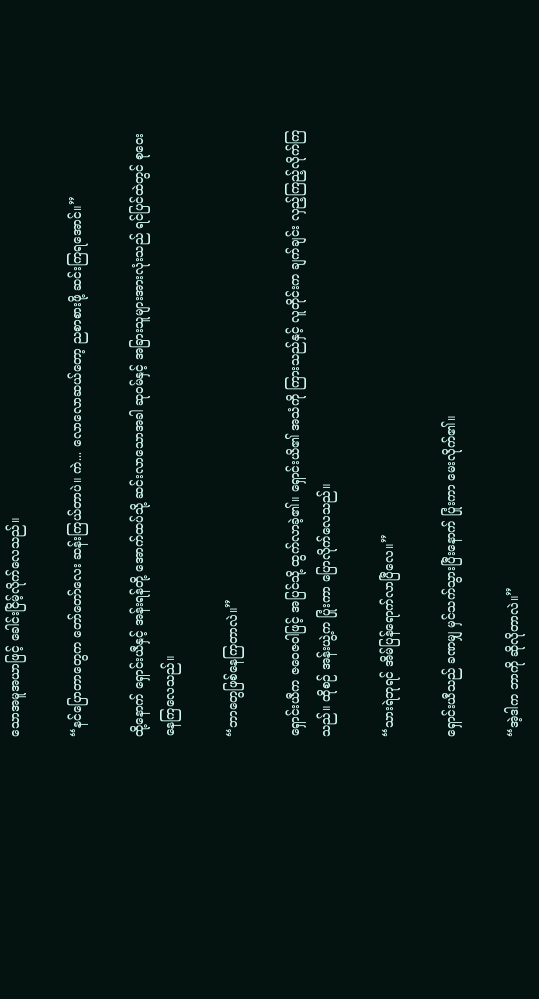သောအမူအယာဖြင့် ခေါင်းငြိမ့်လိုက်လေသည်။

“နင်ပြောတာတွေက တော်တော်လေး ဆန်းကြယ်တာပဲ။ ကဲ... လောလောဆယ်တော့ ညစာစားဖို့ ဆင်းကြရအောင်။”

ထို့နောက် ရှောင်းယီနှင့် အန်းရန်တို့ အောက်ထပ်သို့ ဆင်းလာသောအခါ ဆုဝမ်နှင့် အခြားသူများအားလုံးသည် ရင်ပြင်ထဲတွင် စုဝေးနေကြလေသည်။

“ဘာတွေဖြစ်နေကြတာလဲ။”

ရှောင်းယီက ဇဝေဇဝါဖြင့် အပြင်သို့ ထွက်လာခဲ့၏။ ရှောင်းယိ၏ အသံကို ကြားသည်နှင့် လူတိုင်းက ချက်ချင်း လှည့်ကြည့်လိုက်ကြသည်။ ထိုစဉ် အန်းယွဲ့က ပြုံးကာ ပြောလိုက်လေသည်။

“သားရဲဘုရင် အိမ်ပြန်ရောက်လာပြီလေ။”

ရှောင်းယီသည် ခဏမျှ မှင်သက်သွားပြီးနောက် ပြုံးကာ မေးလိုက်၏။

“အဲ့ဒါက ဘာကို ဆိုလိုတာလဲ။”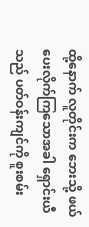ထို့နောက် လူတိုင်းက ဘေးသို့ ဖယ်ပေးလိုက်ကြသောအခါ ရှောင်းယီသည် ပတ်ဝန်းကျင်ကို စူးစမ်း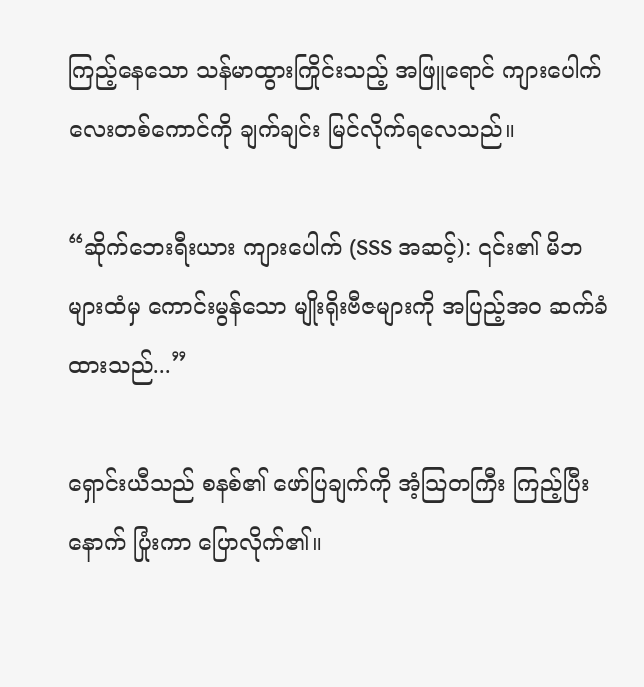ကြည့်နေသော သန်မာထွားကြိုင်းသည့် အဖြူရောင် ကျားပေါက်လေးတစ်ကောင်ကို ချက်ချင်း မြင်လိုက်ရလေသည်။

“ဆိုက်ဘေးရီးယား ကျားပေါက် (SSS အဆင့်): ၎င်း၏ မိဘများထံမှ ကောင်းမွန်သော မျိုးရိုးဗီဇများကို အပြည့်အဝ ဆက်ခံထားသည်...”

ရှောင်းယီသည် စနစ်၏ ဖော်ပြချက်ကို အံ့သြတကြီး ကြည့်ပြီးနောက် ပြုံးကာ ပြောလိုက်၏။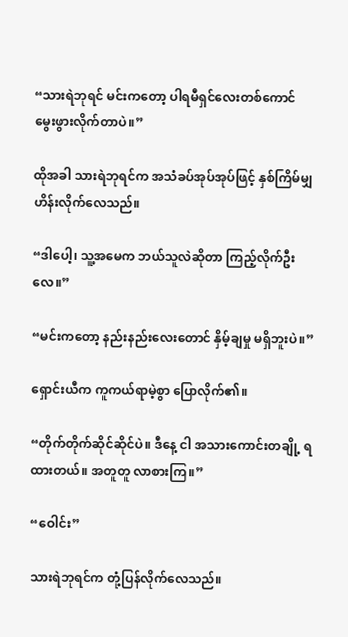“သားရဲဘုရင် မင်းကတော့ ပါရမီရှင်လေးတစ်ကောင် မွေးဖွားလိုက်တာပဲ။”

ထိုအခါ သားရဲဘုရင်က အသံခပ်အုပ်အုပ်ဖြင့် နှစ်ကြိမ်မျှ ဟိန်းလိုက်လေသည်။

“ဒါပေါ့၊ သူ့အမေက ဘယ်သူလဲဆိုတာ ကြည့်လိုက်ဦးလေ။”

“မင်းကတော့ နည်းနည်းလေးတောင် နှိမ့်ချမှု မရှိဘူးပဲ။”

ရှောင်းယီက ကူကယ်ရာမဲ့စွာ ပြောလိုက်၏။

“တိုက်တိုက်ဆိုင်ဆိုင်ပဲ။ ဒီနေ့ ငါ အသားကောင်းတချို့ ရထားတယ်။ အတူတူ လာစားကြ။”

“ဝေါင်း”

သားရဲဘုရင်က တုံ့ပြန်လိုက်လေသည်။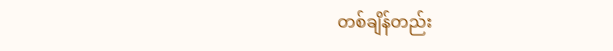တစ်ချိန်တည်း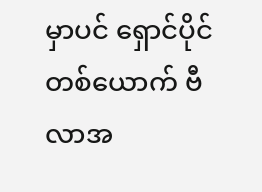မှာပင် ရှောင်ပိုင်တစ်ယောက် ဗီလာအ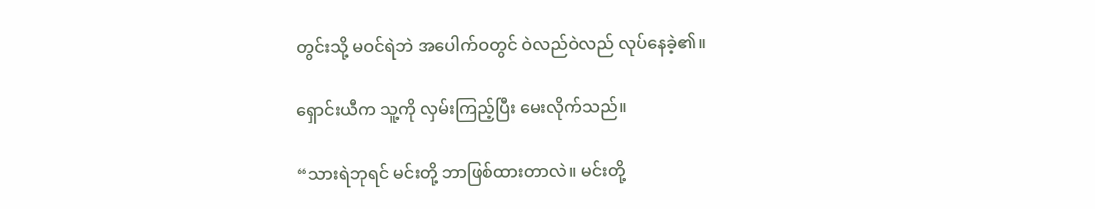တွင်းသို့ မဝင်ရဲဘဲ အပေါက်ဝတွင် ဝဲလည်ဝဲလည် လုပ်နေခဲ့၏။

ရှောင်းယီက သူ့ကို လှမ်းကြည့်ပြီး မေးလိုက်သည်။

“သားရဲဘုရင် မင်းတို့ ဘာဖြစ်ထားတာလဲ။ မင်းတို့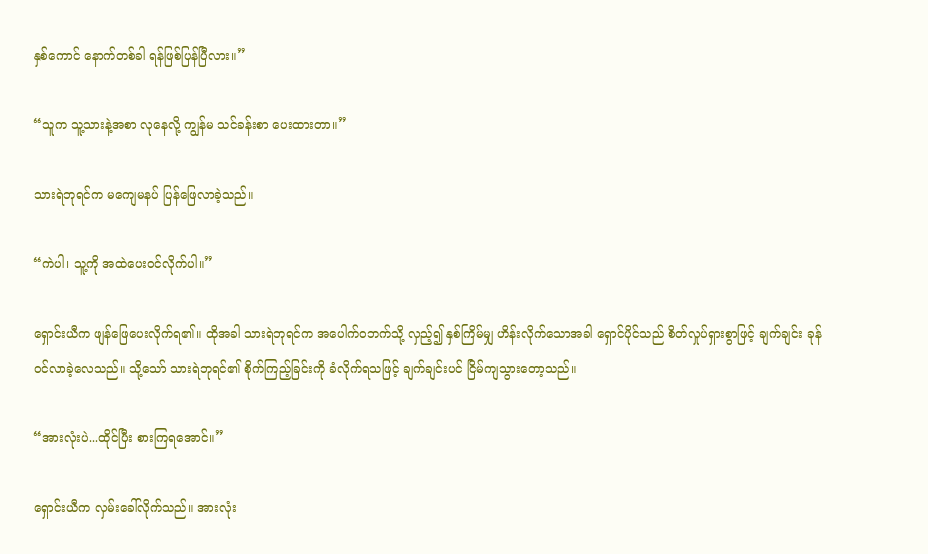နှစ်ကောင် နောက်တစ်ခါ ရန်ဖြစ်ပြန်ပြီလား။”

“သူက သူ့သားနဲ့အစာ လုနေလို့ ကျွန်မ သင်ခန်းစာ ပေးထားတာ။”

သားရဲဘုရင်က မကျေမနပ် ပြန်ဖြေလာခဲ့သည်။

“ကဲပါ၊ သူ့ကို အထဲပေးဝင်လိုက်ပါ။”

ရှောင်းယီက ဖျန်ဖြေပေးလိုက်ရ၏။ ထိုအခါ သားရဲဘုရင်က အပေါက်ဝဘက်သို့ လှည့်၍ နှစ်ကြိမ်မျှ ဟိန်းလိုက်သောအခါ ရှောင်ပိုင်သည် စိတ်လှုပ်ရှားစွာဖြင့် ချက်ချင်း ခုန်ဝင်လာခဲ့လေသည်။ သို့သော် သားရဲဘုရင်၏ စိုက်ကြည့်ခြင်းကို ခံလိုက်ရသဖြင့် ချက်ချင်းပင် ငြိမ်ကျသွားတော့သည်။

“အားလုံးပဲ...ထိုင်ပြီး စားကြရအောင်။”

ရှောင်းယီက လှမ်းခေါ်လိုက်သည်။ အားလုံး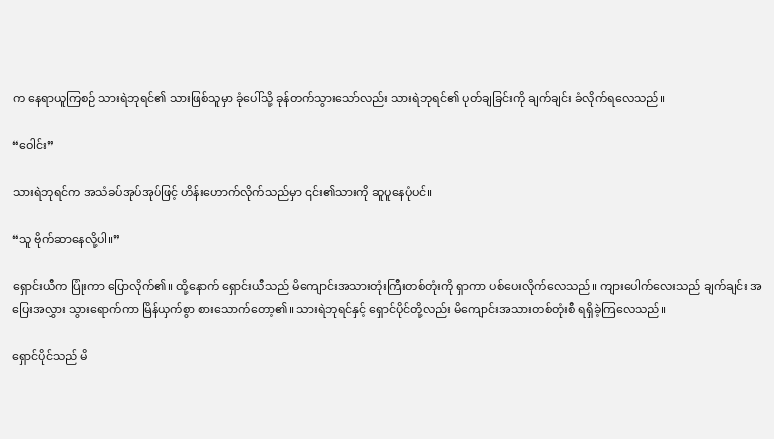က နေရာယူကြစဉ် သားရဲဘုရင်၏ သားဖြစ်သူမှာ ခုံပေါ်သို့ ခုန်တက်သွားသော်လည်း သားရဲဘုရင်၏ ပုတ်ချခြင်းကို ချက်ချင်း ခံလိုက်ရလေသည်။

“ဝေါင်း”

သားရဲဘုရင်က အသံခပ်အုပ်အုပ်ဖြင့် ဟိန်းဟောက်လိုက်သည်မှာ ၎င်း၏သားကို ဆူပူနေပုံပင်။

“သူ ဗိုက်ဆာနေလို့ပါ။”

ရှောင်းယီက ပြုံးကာ ပြောလိုက်၏။ ထို့နောက် ရှောင်းယီသည် မိကျောင်းအသားတုံးကြီးတစ်တုံးကို ရှာကာ ပစ်ပေးလိုက်လေသည်။ ကျားပေါက်လေးသည် ချက်ချင်း အပြေးအလွှား သွားရောက်ကာ မြိန်ယှက်စွာ စားသောက်တော့၏။ သားရဲဘုရင်နှင့် ရှောင်ပိုင်တို့လည်း မိကျောင်းအသားတစ်တုံးစီ ရရှိခဲ့ကြလေသည်။

ရှောင်ပိုင်သည် မိ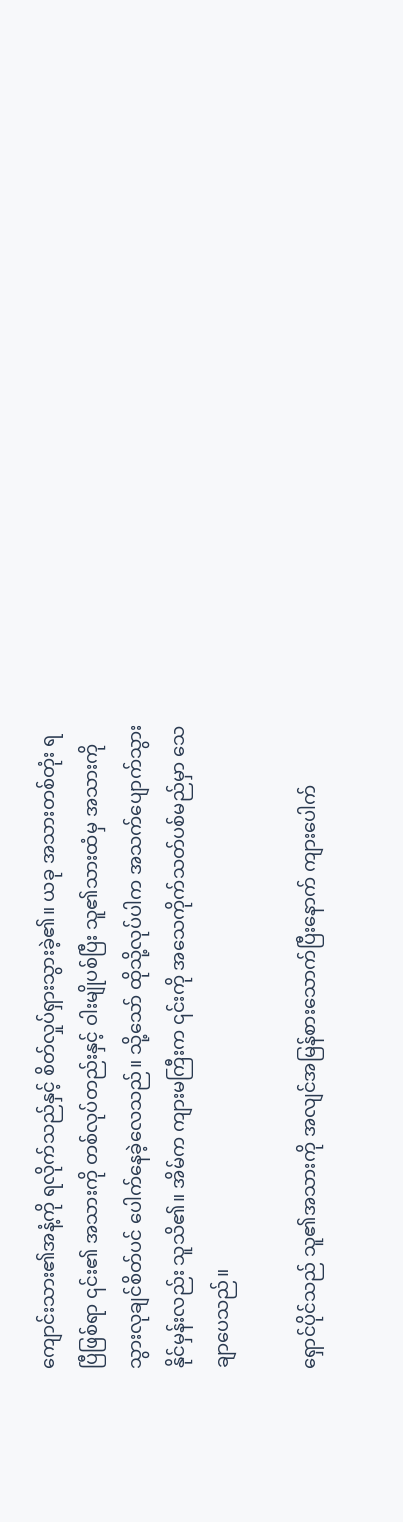ကျောင်းသား၏အနံ့ကို ရလိုက်သည်နှင့် စိတ်လှုပ်ရှားသွားခဲ့၏။ ယခု အသားတစ်တုံး ရပြီဖြစ်ရာ ၎င်း၏ အသားကို တစ်လုပ်တည်းနှင့် ဝါးမျိုပစ်ပြီး သူ၏သားထံမှ အသားကို သွားလုချင်စိတ်ပင် ပေါက်နေခဲ့လေသည်။ သို့သော် ထိုသို့လုပ်ပါက အသက်ပျောက်သွားနိုင်မှန်းလည်း သူသိ၏။ အိမ်က ကျားမကြီးက ၎င်းကို အသေကိုက်သတ်ပစ်မည်မှာ သေချာပေသည်။

ရှောင်ပိုင်သည် သူ၏အသားကို အလျင်အမြန်စားသောက်ပြီးနောက် ကျားပေါက်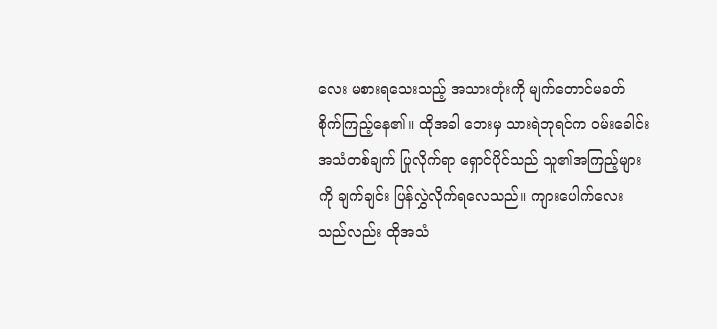လေး မစားရသေးသည့် အသားတုံးကို မျက်တောင်မခတ် စိုက်ကြည့်နေ၏။ ထိုအခါ ဘေးမှ သားရဲဘုရင်က ဝမ်းခေါင်းအသံတစ်ချက် ပြုလိုက်ရာ ရှောင်ပိုင်သည် သူ၏အကြည့်များကို ချက်ချင်း ပြန်လွှဲလိုက်ရလေသည်။ ကျားပေါက်လေးသည်လည်း ထိုအသံ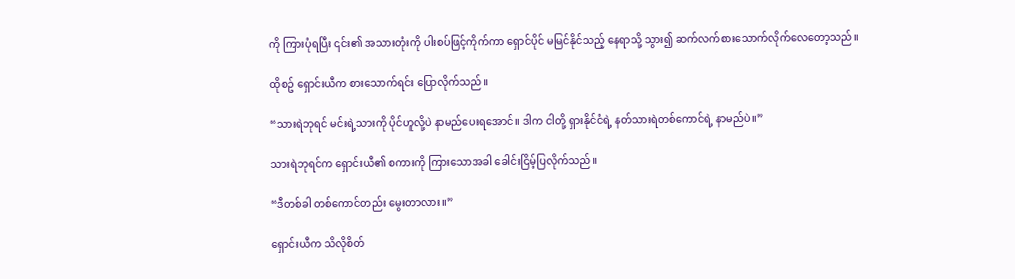ကို ကြားပုံရပြီး ၎င်း၏ အသားတုံးကို ပါးစပ်ဖြင့်ကိုက်ကာ ရှောင်ပိုင် မမြင်နိုင်သည့် နေရာသို့ သွား၍ ဆက်လက်စားသောက်လိုက်လေတော့သည်။

ထိုစဥ် ရှောင်းယီက စားသောက်ရင်း ပြောလိုက်သည်။

“သားရဲဘုရင် မင်းရဲ့သားကို ပိုင်ဟူလို့ပဲ နာမည်ပေးရအောင်။ ဒါက ငါတို့ ရှားနိုင်ငံရဲ့ နတ်သားရဲတစ်ကောင်ရဲ့ နာမည်ပဲ။”

သားရဲဘုရင်က ရှောင်းယီ၏ စကားကို ကြားသောအခါ ခေါင်းငြိမ့်ပြလိုက်သည်။

“ဒီတစ်ခါ တစ်ကောင်တည်း မွေးတာလား။”

ရှောင်းယီက သိလိုစိတ်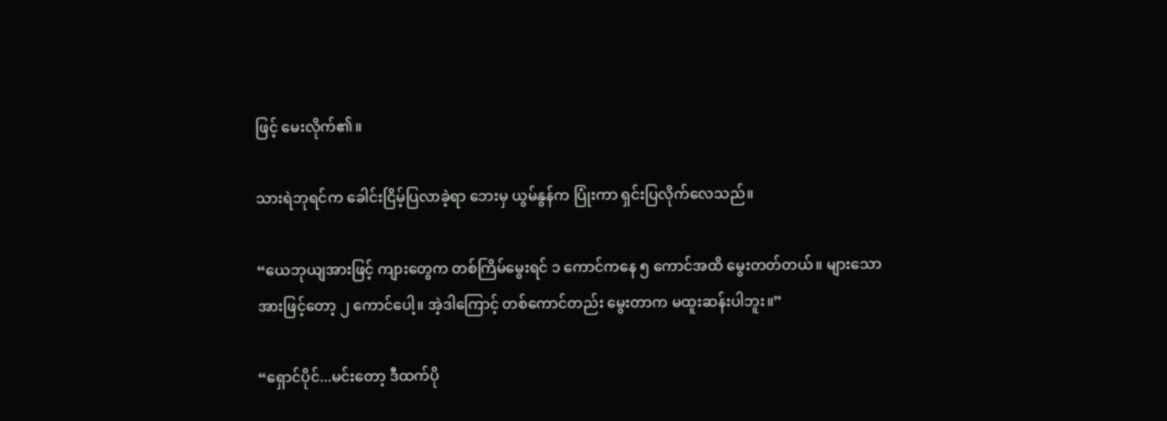ဖြင့် မေးလိုက်၏။

သားရဲဘုရင်က ခေါင်းငြိမ့်ပြလာခဲ့ရာ ဘေးမှ ယွမ်နွန်က ပြုံးကာ ရှင်းပြလိုက်လေသည်။

“ယေဘုယျအားဖြင့် ကျားတွေက တစ်ကြိမ်မွေးရင် ၁ ကောင်ကနေ ၅ ကောင်အထိ မွေးတတ်တယ်။ များသောအားဖြင့်တော့ ၂ ကောင်ပေါ့။ အဲ့ဒါကြောင့် တစ်ကောင်တည်း မွေးတာက မထူးဆန်းပါဘူး။”

“ရှောင်ပိုင်...မင်းတော့ ဒီထက်ပို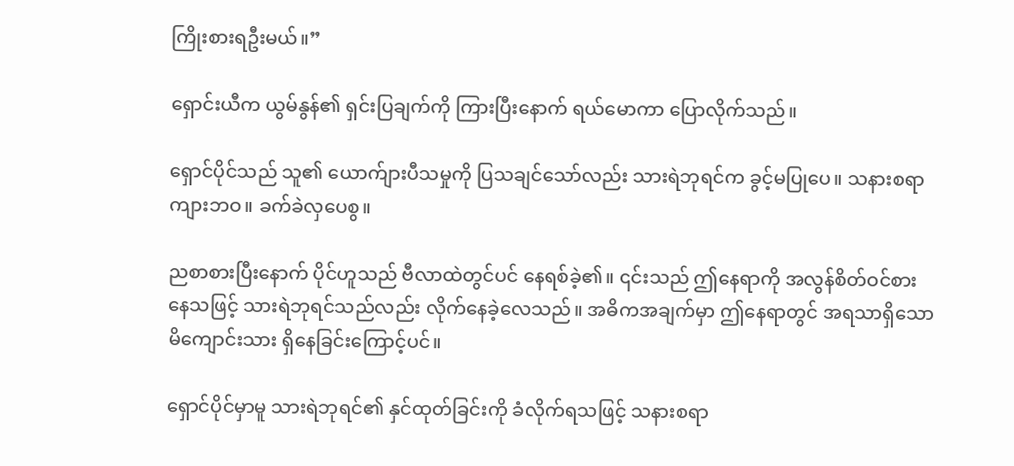ကြိုးစားရဦးမယ်။”

ရှောင်းယီက ယွမ်နွန်၏ ရှင်းပြချက်ကို ကြားပြီးနောက် ရယ်မောကာ ပြောလိုက်သည်။

ရှောင်ပိုင်သည် သူ၏ ယောက်ျားပီသမှုကို ပြသချင်သော်လည်း သားရဲဘုရင်က ခွင့်မပြုပေ။ သနားစရာ ကျားဘဝ။ ခက်ခဲလှပေစွ။

ညစာစားပြီးနောက် ပိုင်ဟူသည် ဗီလာထဲတွင်ပင် နေရစ်ခဲ့၏။ ၎င်းသည် ဤနေရာကို အလွန်စိတ်ဝင်စားနေသဖြင့် သားရဲဘုရင်သည်လည်း လိုက်နေခဲ့လေသည်။ အဓိကအချက်မှာ ဤနေရာတွင် အရသာရှိသော မိကျောင်းသား ရှိနေခြင်းကြောင့်ပင်။

ရှောင်ပိုင်မှာမူ သားရဲဘုရင်၏ နှင်ထုတ်ခြင်းကို ခံလိုက်ရသဖြင့် သနားစရာ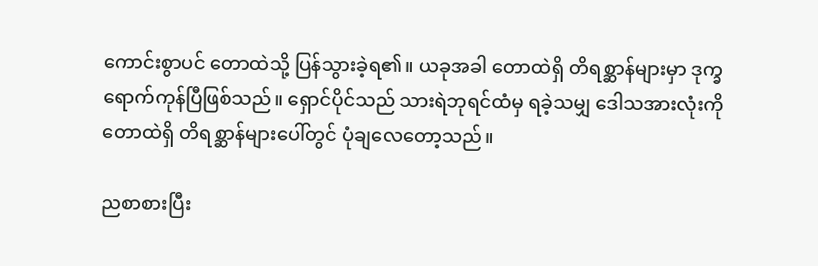ကောင်းစွာပင် တောထဲသို့ ပြန်သွားခဲ့ရ၏။ ယခုအခါ တောထဲရှိ တိရစ္ဆာန်များမှာ ဒုက္ခရောက်ကုန်ပြီဖြစ်သည်။ ရှောင်ပိုင်သည် သားရဲဘုရင်ထံမှ ရခဲ့သမျှ ဒေါသအားလုံးကို တောထဲရှိ တိရစ္ဆာန်များပေါ်တွင် ပုံချလေတော့သည်။

ညစာစားပြီး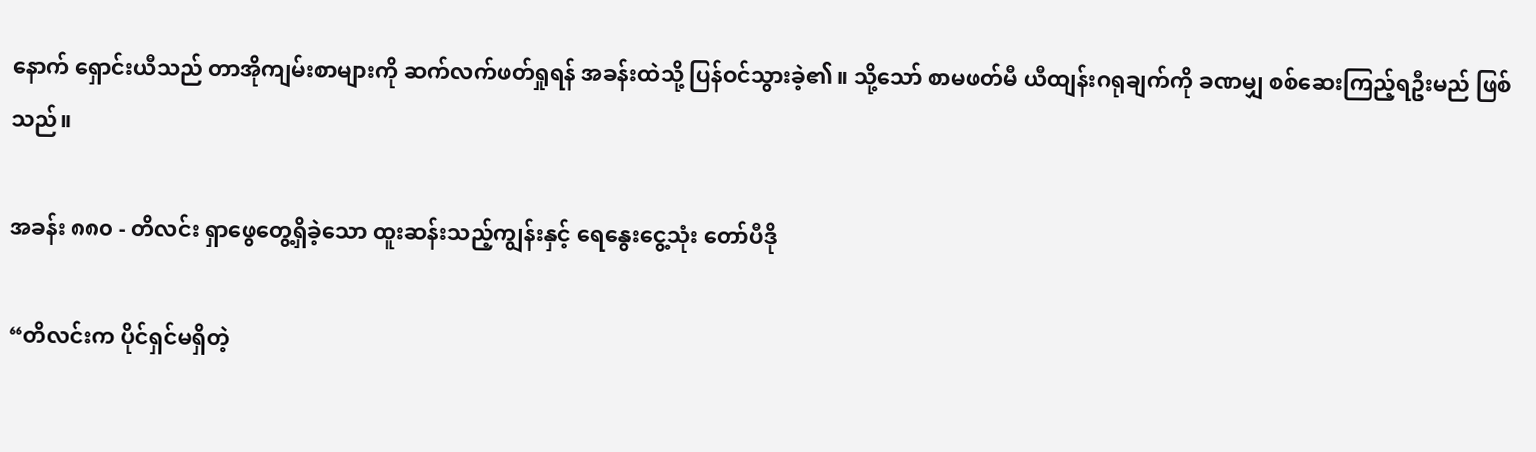နောက် ရှောင်းယီသည် တာအိုကျမ်းစာများကို ဆက်လက်ဖတ်ရှုရန် အခန်းထဲသို့ ပြန်ဝင်သွားခဲ့၏။ သို့သော် စာမဖတ်မီ ယီထျန်းဂရုချက်ကို ခဏမျှ စစ်ဆေးကြည့်ရဦးမည် ဖြစ်သည်။

အခန်း ၈၈၀ - တိလင်း ရှာဖွေတွေ့ရှိခဲ့သော ထူးဆန်းသည့်ကျွန်းနှင့် ရေနွေးငွေ့သုံး တော်ပီဒို

“တိလင်းက ပိုင်ရှင်မရှိတဲ့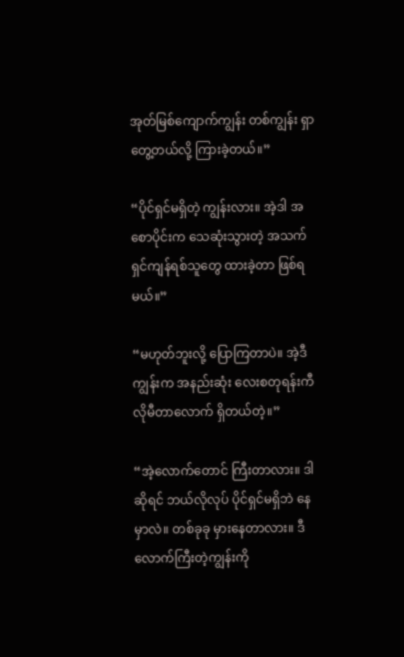အုတ်မြစ်ကျောက်ကျွန်း တစ်ကျွန်း ရှာတွေ့တယ်လို့ ကြားခဲ့တယ်။”

“ပိုင်ရှင်မရှိတဲ့ ကျွန်းလား။ အဲ့ဒါ အစောပိုင်းက သေဆုံးသွားတဲ့ အသက်ရှင်ကျန်ရစ်သူတွေ ထားခဲ့တာ ဖြစ်ရမယ်။”

“မဟုတ်ဘူးလို့ ပြောကြတာပဲ။ အဲ့ဒီကျွန်းက အနည်းဆုံး လေးစတုရန်းကီလိုမီတာလောက် ရှိတယ်တဲ့။”

“အဲ့လောက်တောင် ကြီးတာလား။ ဒါဆိုရင် ဘယ်လိုလုပ် ပိုင်ရှင်မရှိဘဲ နေမှာလဲ။ တစ်ခုခု မှားနေတာလား။ ဒီလောက်ကြီးတဲ့ကျွန်းကို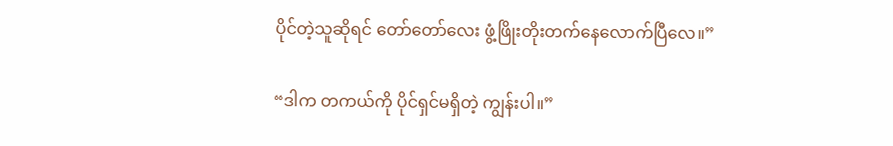ပိုင်တဲ့သူဆိုရင် တော်တော်လေး ဖွံ့ဖြိုးတိုးတက်နေလောက်ပြီလေ။”

“ဒါက တကယ်ကို ပိုင်ရှင်မရှိတဲ့ ကျွန်းပါ။”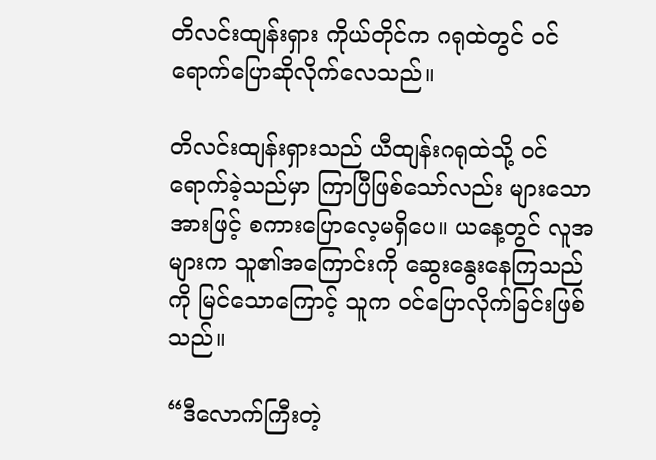တိလင်းထျန်းရှား ကိုယ်တိုင်က ဂရုထဲတွင် ဝင်ရောက်ပြောဆိုလိုက်လေသည်။

တိလင်းထျန်းရှားသည် ယီထျန်းဂရုထဲသို့ ဝင်ရောက်ခဲ့သည်မှာ ကြာပြီဖြစ်သော်လည်း များသောအားဖြင့် စကားပြောလေ့မရှိပေ။ ယနေ့တွင် လူအများက သူ၏အကြောင်းကို ဆွေးနွေးနေကြသည်ကို မြင်သောကြောင့် သူက ဝင်ပြောလိုက်ခြင်းဖြစ်သည်။

“ဒီလောက်ကြီးတဲ့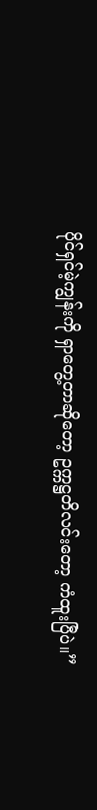ပိုင်ရှင်မဲ့ကျွန်းကို ရှာတွေ့တာဆိုတော့ ဥက္ကဋ္ဌတိလင်းတော့ ကံထူးပြီပဲ။”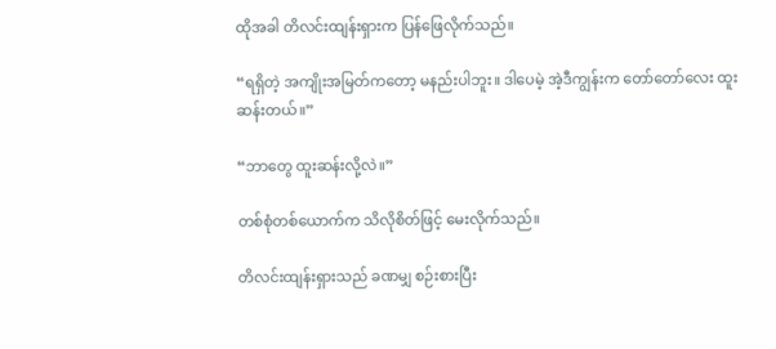ထိုအခါ တိလင်းထျန်းရှားက ပြန်ဖြေလိုက်သည်။

“ရရှိတဲ့ အကျိုးအမြတ်ကတော့ မနည်းပါဘူး။ ဒါပေမဲ့ အဲ့ဒီကျွန်းက တော်တော်လေး ထူးဆန်းတယ်။”

“ဘာတွေ ထူးဆန်းလို့လဲ။”

တစ်စုံတစ်ယောက်က သိလိုစိတ်ဖြင့် မေးလိုက်သည်။

တိလင်းထျန်းရှားသည် ခဏမျှ စဉ်းစားပြီး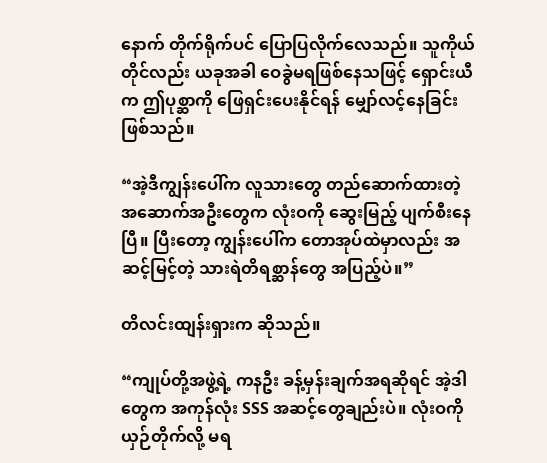နောက် တိုက်ရိုက်ပင် ပြောပြလိုက်လေသည်။ သူကိုယ်တိုင်လည်း ယခုအခါ ဝေခွဲမရဖြစ်နေသဖြင့် ရှောင်းယီက ဤပုစ္ဆာကို ဖြေရှင်းပေးနိုင်ရန် မျှော်လင့်နေခြင်းဖြစ်သည်။

“အဲ့ဒီကျွန်းပေါ်က လူသားတွေ တည်ဆောက်ထားတဲ့ အဆောက်အဦးတွေက လုံးဝကို ဆွေးမြည့် ပျက်စီးနေပြီ။ ပြီးတော့ ကျွန်းပေါ်က တောအုပ်ထဲမှာလည်း အဆင့်မြင့်တဲ့ သားရဲတိရစ္ဆာန်တွေ အပြည့်ပဲ။”

တိလင်းထျန်းရှားက ဆိုသည်။

“ကျုပ်တို့အဖွဲ့ရဲ့ ကနဦး ခန့်မှန်းချက်အရဆိုရင် အဲ့ဒါတွေက အကုန်လုံး SSS အဆင့်တွေချည်းပဲ။ လုံးဝကို ယှဉ်တိုက်လို့ မရ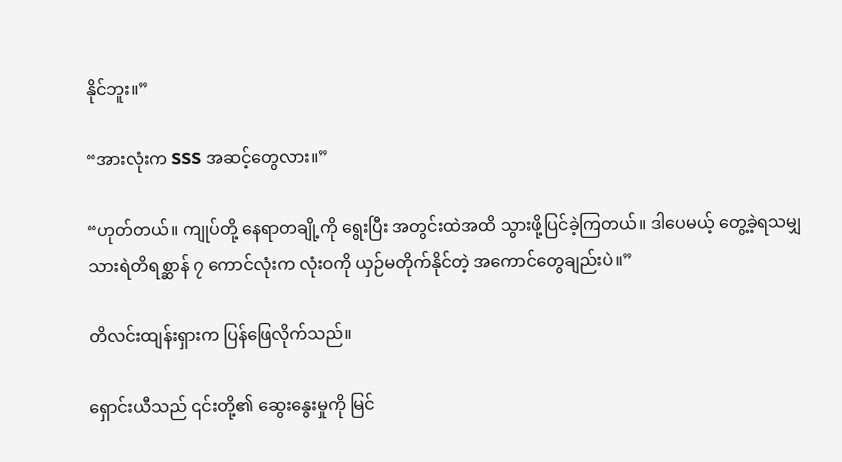နိုင်ဘူး။”

“အားလုံးက SSS အဆင့်တွေလား။”

“ဟုတ်တယ်။ ကျုပ်တို့ နေရာတချို့ကို ရွေးပြီး အတွင်းထဲအထိ သွားဖို့ပြင်ခဲ့ကြတယ်။ ဒါပေမယ့် တွေ့ခဲ့ရသမျှ သားရဲတိရစ္ဆာန် ၇ ကောင်လုံးက လုံးဝကို ယှဉ်မတိုက်နိုင်တဲ့ အကောင်တွေချည်းပဲ။”

တိလင်းထျန်းရှားက ပြန်ဖြေလိုက်သည်။

ရှောင်းယီသည် ၎င်းတို့၏ ဆွေးနွေးမှုကို မြင်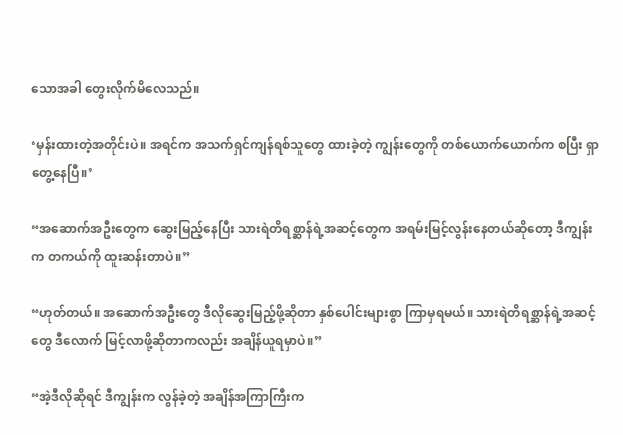သောအခါ တွေးလိုက်မိလေသည်။

‘မှန်းထားတဲ့အတိုင်းပဲ။ အရင်က အသက်ရှင်ကျန်ရစ်သူတွေ ထားခဲ့တဲ့ ကျွန်းတွေကို တစ်ယောက်ယောက်က စပြီး ရှာတွေ့နေပြီ။’

“အဆောက်အဦးတွေက ဆွေးမြည့်နေပြီး သားရဲတိရစ္ဆာန်ရဲ့အဆင့်တွေက အရမ်းမြင့်လွန်းနေတယ်ဆိုတော့ ဒီကျွန်းက တကယ်ကို ထူးဆန်းတာပဲ။”

“ဟုတ်တယ်။ အဆောက်အဦးတွေ ဒီလိုဆွေးမြည့်ဖို့ဆိုတာ နှစ်ပေါင်းများစွာ ကြာမှရမယ်။ သားရဲတိရစ္ဆာန်ရဲ့အဆင့်တွေ ဒီလောက် မြင့်လာဖို့ဆိုတာကလည်း အချိန်ယူရမှာပဲ။”

“အဲ့ဒီလိုဆိုရင် ဒီကျွန်းက လွန်ခဲ့တဲ့ အချိန်အကြာကြီးက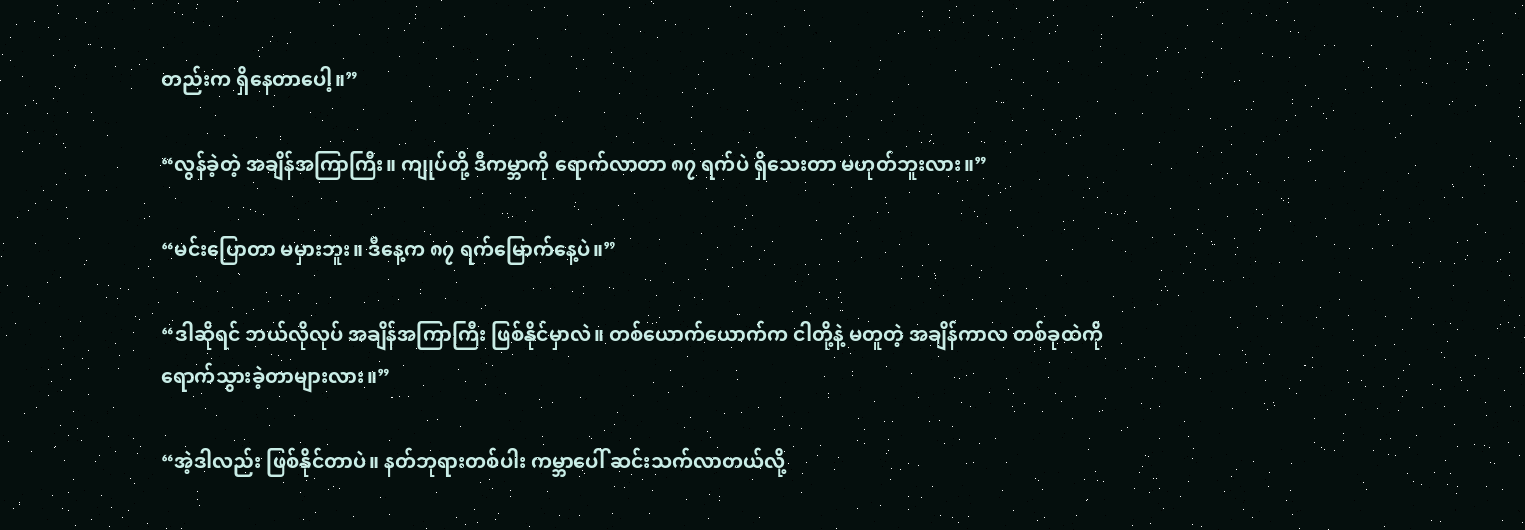တည်းက ရှိနေတာပေါ့။”

“လွန်ခဲ့တဲ့ အချိန်အကြာကြီး။ ကျုပ်တို့ ဒီကမ္ဘာကို ရောက်လာတာ ၈၇ ရက်ပဲ ရှိသေးတာ မဟုတ်ဘူးလား။”

“မင်းပြောတာ မမှားဘူး။ ဒီနေ့က ၈၇ ရက်မြောက်နေ့ပဲ။”

“ဒါဆိုရင် ဘယ်လိုလုပ် အချိန်အကြာကြီး ဖြစ်နိုင်မှာလဲ။ တစ်ယောက်ယောက်က ငါတို့နဲ့ မတူတဲ့ အချိန်ကာလ တစ်ခုထဲကို ရောက်သွားခဲ့တာများလား။”

“အဲ့ဒါလည်း ဖြစ်နိုင်တာပဲ။ နတ်ဘုရားတစ်ပါး ကမ္ဘာပေါ် ဆင်းသက်လာတယ်လို့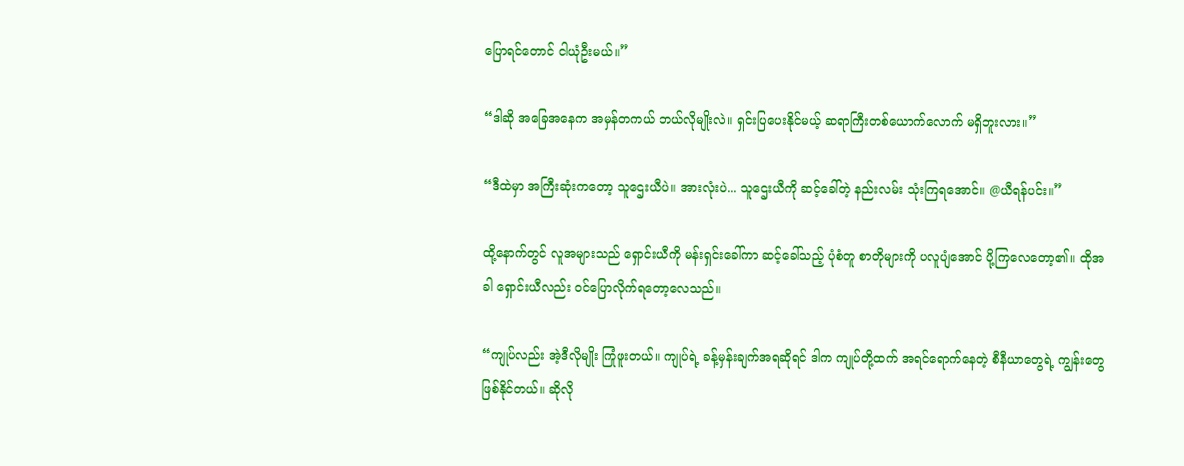ပြောရင်တောင် ငါယုံဦးမယ်။”

“ဒါဆို အခြေအနေက အမှန်တကယ် ဘယ်လိုမျိုးလဲ။ ရှင်းပြပေးနိုင်မယ့် ဆရာကြီးတစ်ယောက်လောက် မရှိဘူးလား။”

“ဒီထဲမှာ အကြီးဆုံးကတော့ သူဌေးယီပဲ။ အားလုံးပဲ... သူဌေးယီကို ဆင့်ခေါ်တဲ့ နည်းလမ်း သုံးကြရအောင်။ @ယီရန်ပင်း။”

ထို့နောက်တွင် လူအများသည် ရှောင်းယီကို မန်းရှင်းခေါ်ကာ ဆင့်ခေါ်သည့် ပုံစံတူ စာတိုများကို ပလူပျံအောင် ပို့ကြလေတော့၏။ ထိုအခါ ရှောင်းယီလည်း ဝင်ပြောလိုက်ရတော့လေသည်။

“ကျုပ်လည်း အဲ့ဒီလိုမျိုး ကြုံဖူးတယ်။ ကျုပ်ရဲ့ ခန့်မှန်းချက်အရဆိုရင် ဒါက ကျုပ်တို့ထက် အရင်ရောက်နေတဲ့ စီနီယာတွေရဲ့ ကျွန်းတွေ ဖြစ်နိုင်တယ်။ ဆိုလို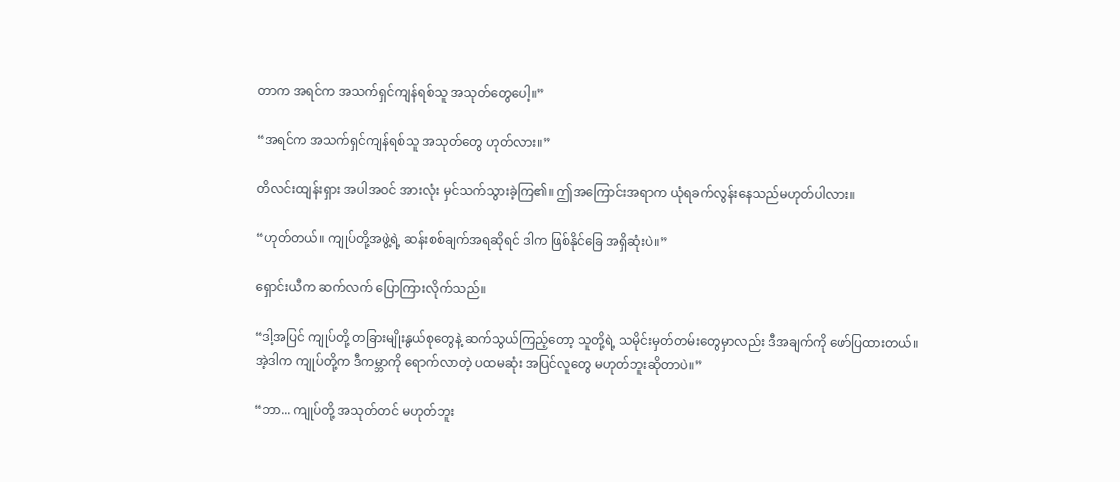တာက အရင်က အသက်ရှင်ကျန်ရစ်သူ အသုတ်တွေပေါ့။”

“အရင်က အသက်ရှင်ကျန်ရစ်သူ အသုတ်တွေ ဟုတ်လား။”

တိလင်းထျန်းရှား အပါအဝင် အားလုံး မှင်သက်သွားခဲ့ကြ၏။ ဤအကြောင်းအရာက ယုံရခက်လွန်းနေသည်မဟုတ်ပါလား။

“ဟုတ်တယ်။ ကျုပ်တို့အဖွဲ့ရဲ့ ဆန်းစစ်ချက်အရဆိုရင် ဒါက ဖြစ်နိုင်ခြေ အရှိဆုံးပဲ။”

ရှောင်းယီက ဆက်လက် ပြောကြားလိုက်သည်။

“ဒါ့အပြင် ကျုပ်တို့ တခြားမျိုးနွယ်စုတွေနဲ့ ဆက်သွယ်ကြည့်တော့ သူတို့ရဲ့ သမိုင်းမှတ်တမ်းတွေမှာလည်း ဒီအချက်ကို ဖော်ပြထားတယ်။ အဲ့ဒါက ကျုပ်တို့က ဒီကမ္ဘာကို ရောက်လာတဲ့ ပထမဆုံး အပြင်လူတွေ မဟုတ်ဘူးဆိုတာပဲ။”

“ဘာ... ကျုပ်တို့ အသုတ်တင် မဟုတ်ဘူး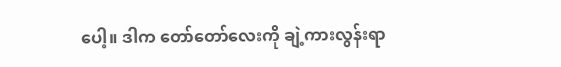ပေါ့။ ဒါက တော်တော်လေးကို ချဲ့ကားလွန်းရာ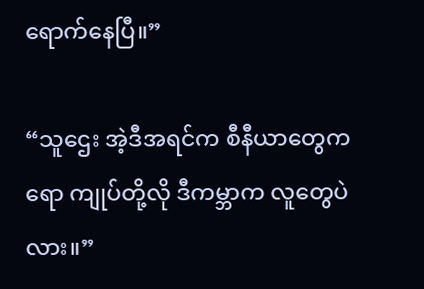ရောက်နေပြီ။”

“သူဌေး အဲ့ဒီအရင်က စီနီယာတွေကရော ကျုပ်တို့လို ဒီကမ္ဘာက လူတွေပဲလား။”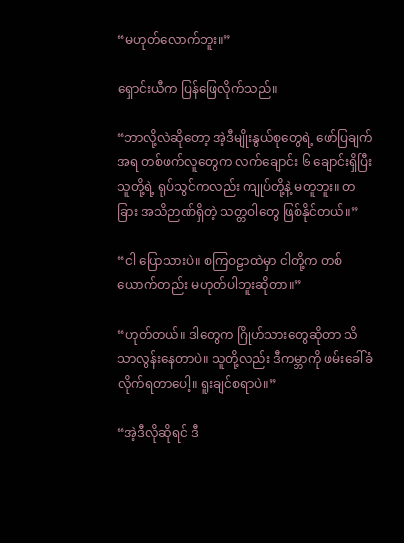“မဟုတ်လောက်ဘူး။”

ရှောင်းယီက ပြန်ဖြေလိုက်သည်။

“ဘာလို့လဲဆိုတော့ အဲ့ဒီမျိုးနွယ်စုတွေရဲ့ ဖော်ပြချက်အရ တစ်ဖက်လူတွေက လက်ချောင်း ၆ ချောင်းရှိပြီး သူတို့ရဲ့ ရုပ်သွင်ကလည်း ကျုပ်တို့နဲ့ မတူဘူး။ တခြား အသိဉာဏ်ရှိတဲ့ သတ္တဝါတွေ ဖြစ်နိုင်တယ်။”

“ငါ ပြောသားပဲ။ စကြဝဠာထဲမှာ ငါတို့က တစ်ယောက်တည်း မဟုတ်ပါဘူးဆိုတာ။”

“ဟုတ်တယ်။ ဒါတွေက ဂြိုဟ်သားတွေဆိုတာ သိသာလွန်းနေတာပဲ။ သူတို့လည်း ဒီကမ္ဘာကို ဖမ်းခေါ်ခံလိုက်ရတာပေါ့။ ရူးချင်စရာပဲ။”

“အဲ့ဒီလိုဆိုရင် ဒီ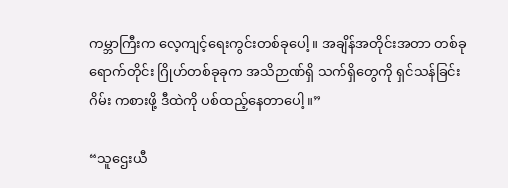ကမ္ဘာကြီးက လေ့ကျင့်ရေးကွင်းတစ်ခုပေါ့။ အချိန်အတိုင်းအတာ တစ်ခုရောက်တိုင်း ဂြိုဟ်တစ်ခုခုက အသိဉာဏ်ရှိ သက်ရှိတွေကို ရှင်သန်ခြင်းဂိမ်း ကစားဖို့ ဒီထဲကို ပစ်ထည့်နေတာပေါ့။”

“သူဌေးယီ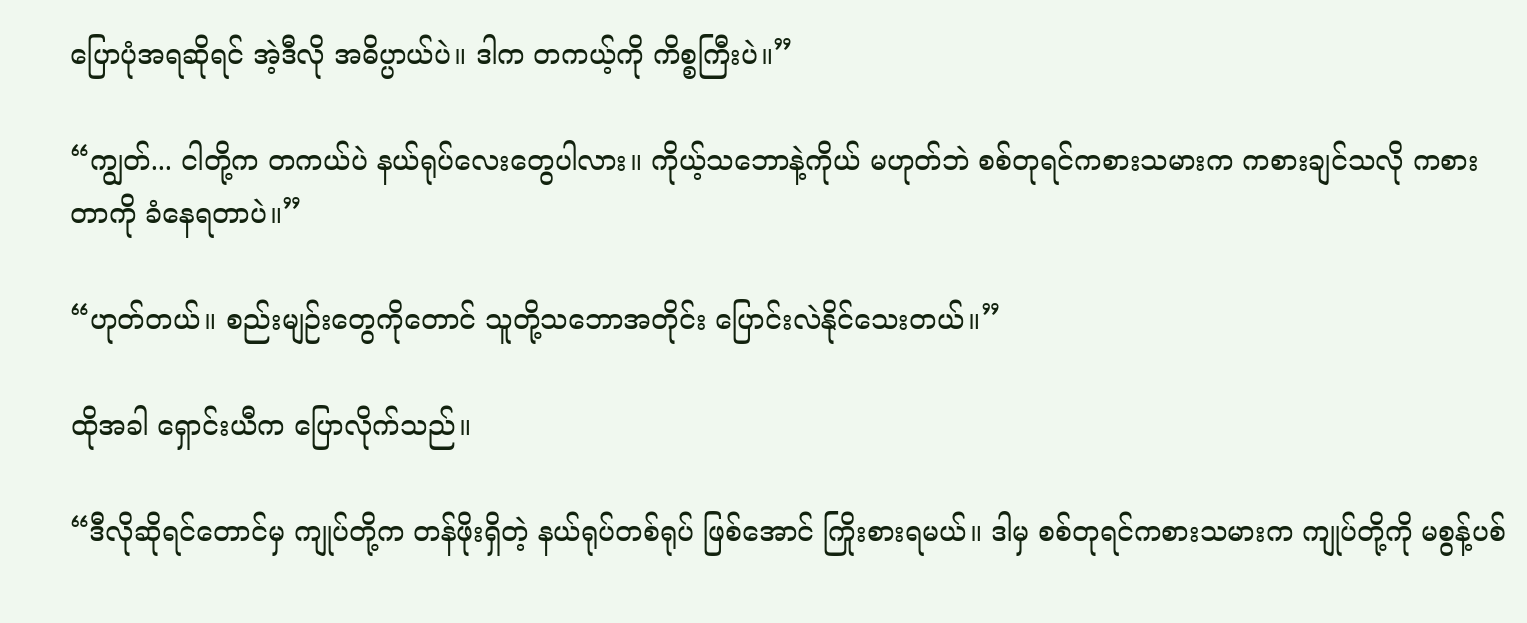ပြောပုံအရဆိုရင် အဲ့ဒီလို အဓိပ္ပာယ်ပဲ။ ဒါက တကယ့်ကို ကိစ္စကြီးပဲ။”

“ကျွတ်... ငါတို့က တကယ်ပဲ နယ်ရုပ်လေးတွေပါလား။ ကိုယ့်သဘောနဲ့ကိုယ် မဟုတ်ဘဲ စစ်တုရင်ကစားသမားက ကစားချင်သလို ကစားတာကို ခံနေရတာပဲ။”

“ဟုတ်တယ်။ စည်းမျဉ်းတွေကိုတောင် သူတို့သဘောအတိုင်း ပြောင်းလဲနိုင်သေးတယ်။”

ထိုအခါ ရှောင်းယီက ပြောလိုက်သည်။

“ဒီလိုဆိုရင်တောင်မှ ကျုပ်တို့က တန်ဖိုးရှိတဲ့ နယ်ရုပ်တစ်ရုပ် ဖြစ်အောင် ကြိုးစားရမယ်။ ဒါမှ စစ်တုရင်ကစားသမားက ကျုပ်တို့ကို မစွန့်ပစ်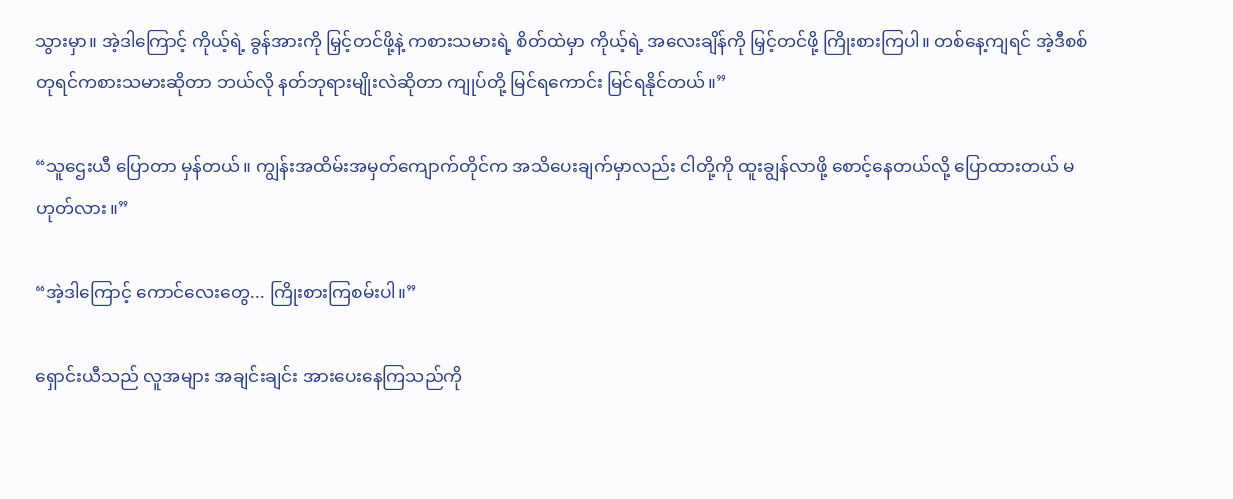သွားမှာ။ အဲ့ဒါကြောင့် ကိုယ့်ရဲ့ ခွန်အားကို မြှင့်တင်ဖို့နဲ့ ကစားသမားရဲ့ စိတ်ထဲမှာ ကိုယ့်ရဲ့ အလေးချိန်ကို မြှင့်တင်ဖို့ ကြိုးစားကြပါ။ တစ်နေ့ကျရင် အဲ့ဒီစစ်တုရင်ကစားသမားဆိုတာ ဘယ်လို နတ်ဘုရားမျိုးလဲဆိုတာ ကျုပ်တို့ မြင်ရကောင်း မြင်ရနိုင်တယ်။”

“သူဌေးယီ ပြောတာ မှန်တယ်။ ကျွန်းအထိမ်းအမှတ်ကျောက်တိုင်က အသိပေးချက်မှာလည်း ငါတို့ကို ထူးချွန်လာဖို့ စောင့်နေတယ်လို့ ပြောထားတယ် မဟုတ်လား။”

“အဲ့ဒါကြောင့် ကောင်လေးတွေ... ကြိုးစားကြစမ်းပါ။”

ရှောင်းယီသည် လူအများ အချင်းချင်း အားပေးနေကြသည်ကို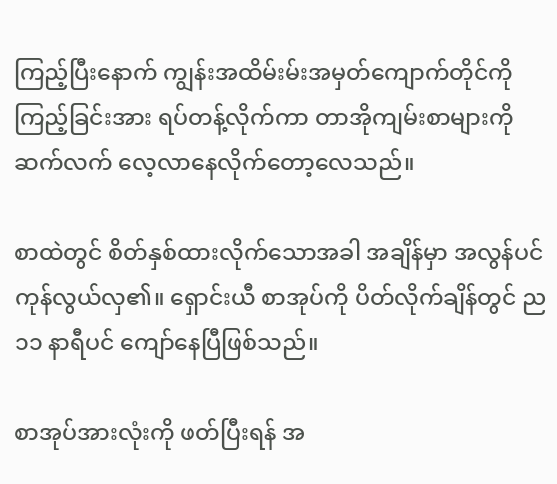ကြည့်ပြီးနောက် ကျွန်းအထိမ်းမ်းအမှတ်ကျောက်တိုင်ကို ကြည့်ခြင်းအား ရပ်တန့်လိုက်ကာ တာအိုကျမ်းစာများကို ဆက်လက် လေ့လာနေလိုက်တော့လေသည်။

စာထဲတွင် စိတ်နှစ်ထားလိုက်သောအခါ အချိန်မှာ အလွန်ပင် ကုန်လွယ်လှ၏။ ရှောင်းယီ စာအုပ်ကို ပိတ်လိုက်ချိန်တွင် ည ၁၁ နာရီပင် ကျော်နေပြီဖြစ်သည်။

စာအုပ်အားလုံးကို ဖတ်ပြီးရန် အ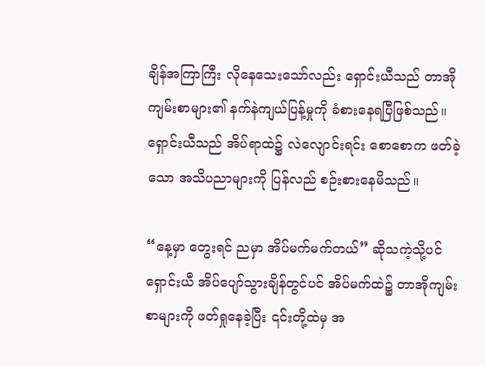ချိန်အကြာကြီး လိုနေသေးသော်လည်း ရှောင်းယီသည် တာအိုကျမ်းစာများ၏ နက်နဲကျယ်ပြန့်မှုကို ခံစားနေရပြီဖြစ်သည်။ ရှောင်းယီသည် အိပ်ရာထဲ၌ လဲလျောင်းရင်း စောစောက ဖတ်ခဲ့သော အသိပညာများကို ပြန်လည် စဉ်းစားနေမိသည်။

“နေ့မှာ တွေးရင် ညမှာ အိပ်မက်မက်တယ်” ဆိုသကဲ့သို့ပင် ရှောင်းယီ အိပ်ပျော်သွားချိန်တွင်ပင် အိပ်မက်ထဲ၌ တာအိုကျမ်းစာများကို ဖတ်ရှုနေခဲ့ပြီး ၎င်းတို့ထဲမှ အ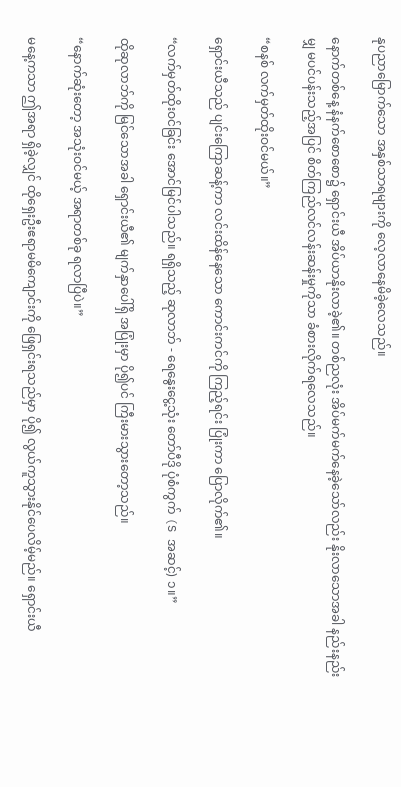နုပညာမြောက်သော အနှစ်သာရများကို လေ့လာနေမိခဲ့လေသည်။

နောက်တစ်နေ့ နံနက်စောစော၌ ရှောင်းယီ အိပ်ယာနိုးလာခဲ့၏။ တစ်ညလုံး အိပ်မက်မက်နေခဲ့သော်လည်း နိုးလာသောအခါ နည်းနည်းမျှ မပင်ပန်းသည့်အပြင် စိတ်ကြည်လင်လန်းဆန်းမှုကိုသာ ခံစားလိုက်ရလေသည်။

“စနစ် လက်မှတ်ထိုးဝင်မယ်။”

ရှောင်းယီသည် ပျင်းကြောဆန့်ကာ လင်းထိန်နေသော ကောင်းကင်ကို ကြည့်ရင်း ပြုံးကာ ပြောလိုက်၏။

“လက်မှတ်ထိုးဝင်ခြင်း အောင်မြင်ပါသည်။ ရရှိသည့် ဆုလာဘ် - ရေနွေးငွေ့သုံး တော်ပီဒို ပုံစံကွက် (S အဆင့်) ၁။”

ထိုဆုလာဘ်ကို မြင်သောအခါ ရှောင်းယီ၏ မျက်နှာပေါ်ရှိ အပြုံးမှာ ပို၍ပင် ကြီးမားသွားတော့သည်။

“နောက်ဆုံးတော့ အသုံးဝင်မယ့် အရာတစ်ခု ရလာပြီပဲ။”

မနေ့ကသာ ဤအရာ ရှိခဲ့လျှင် ထိုရှေးဦးဧရာမမိကျောင်းကို ဖြေရှင်းရသည်မှာ ပို၍ လွယ်ကူသွားနိုင်ပေလိမ့်မည်။ ရှောင်းယီ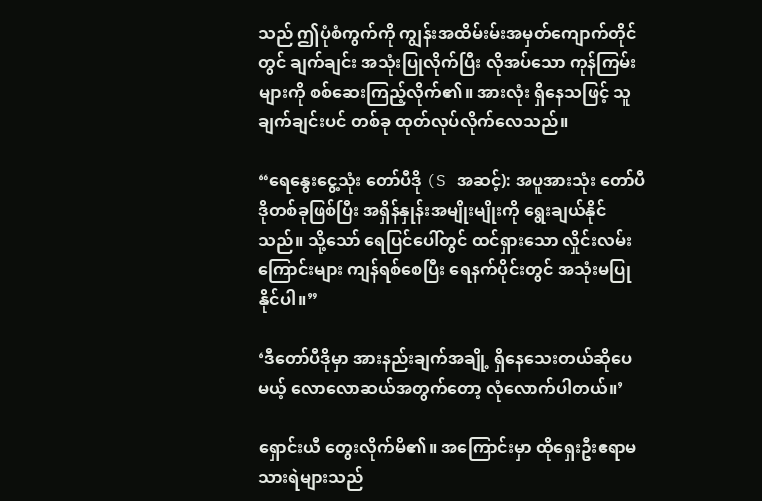သည် ဤပုံစံကွက်ကို ကျွန်းအထိမ်းမ်းအမှတ်ကျောက်တိုင်တွင် ချက်ချင်း အသုံးပြုလိုက်ပြီး လိုအပ်သော ကုန်ကြမ်းများကို စစ်ဆေးကြည့်လိုက်၏။ အားလုံး ရှိနေသဖြင့် သူ ချက်ချင်းပင် တစ်ခု ထုတ်လုပ်လိုက်လေသည်။

“ရေနွေးငွေ့သုံး တော်ပီဒို (S အဆင့်): အပူအားသုံး တော်ပီဒိုတစ်ခုဖြစ်ပြီး အရှိန်နှုန်းအမျိုးမျိုးကို ရွေးချယ်နိုင်သည်။ သို့သော် ရေပြင်ပေါ်တွင် ထင်ရှားသော လှိုင်းလမ်းကြောင်းများ ကျန်ရစ်စေပြီး ရေနက်ပိုင်းတွင် အသုံးမပြုနိုင်ပါ။”

‘ဒီတော်ပီဒိုမှာ အားနည်းချက်အချို့ ရှိနေသေးတယ်ဆိုပေမယ့် လောလောဆယ်အတွက်တော့ လုံလောက်ပါတယ်။’

ရှောင်းယီ တွေးလိုက်မိ၏။ အကြောင်းမှာ ထိုရှေးဦးဧရာမသားရဲများသည်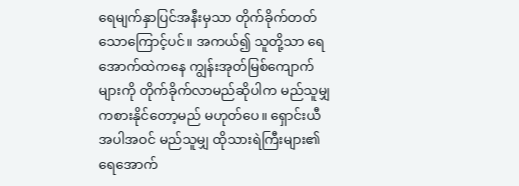ရေမျက်နှာပြင်အနီးမှသာ တိုက်ခိုက်တတ်သောကြောင့်ပင်။ အကယ်၍ သူတို့သာ ရေအောက်ထဲကနေ ကျွန်းအုတ်မြစ်ကျောက်များကို တိုက်ခိုက်လာမည်ဆိုပါက မည်သူမျှ ကစားနိုင်တော့မည် မဟုတ်ပေ။ ရှောင်းယီ အပါအဝင် မည်သူမျှ ထိုသားရဲကြီးများ၏ ရေအောက်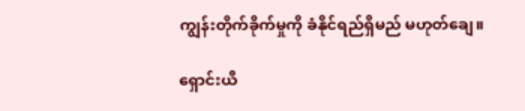ကျွန်းတိုက်ခိုက်မှုကို ခံနိုင်ရည်ရှိမည် မဟုတ်ချေ။

ရှောင်းယီ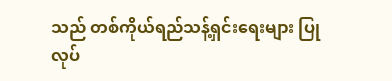သည် တစ်ကိုယ်ရည်သန့်ရှင်းရေးများ ပြုလုပ်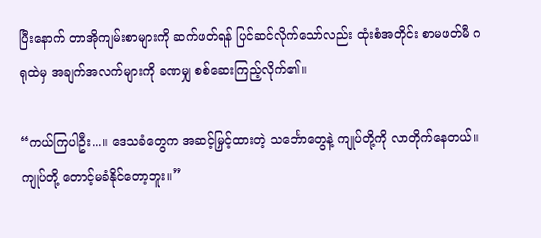ပြီးနောက် တာအိုကျမ်းစာများကို ဆက်ဖတ်ရန် ပြင်ဆင်လိုက်သော်လည်း ထုံးစံအတိုင်း စာမဖတ်မီ ဂရုထဲမှ အချက်အလက်များကို ခဏမျှ စစ်ဆေးကြည့်လိုက်၏။

“ကယ်ကြပါဦး...။ ဒေသခံတွေက အဆင့်မြှင့်ထားတဲ့ သင်္ဘောတွေနဲ့ ကျုပ်တို့ကို လာတိုက်နေတယ်။ ကျုပ်တို့ တောင့်မခံနိုင်တော့ဘူး။”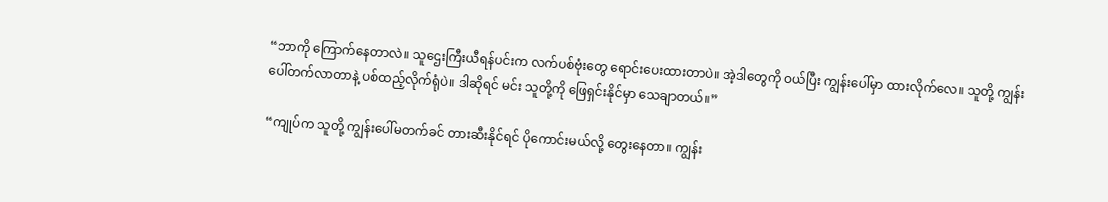“ဘာကို ကြောက်နေတာလဲ။ သူဌေးကြီးယီရန်ပင်းက လက်ပစ်ဗုံးတွေ ရောင်းပေးထားတာပဲ။ အဲ့ဒါတွေကို ဝယ်ပြီး ကျွန်းပေါ်မှာ ထားလိုက်လေ။ သူတို့ ကျွန်းပေါ်တက်လာတာနဲ့ ပစ်ထည့်လိုက်ရုံပဲ။ ဒါဆိုရင် မင်း သူတို့ကို ဖြေရှင်းနိုင်မှာ သေချာတယ်။”

“ကျုပ်က သူတို့ ကျွန်းပေါ်မတက်ခင် တားဆီးနိုင်ရင် ပိုကောင်းမယ်လို့ တွေးနေတာ။ ကျွန်း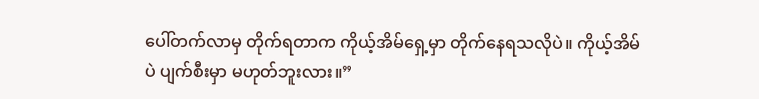ပေါ်တက်လာမှ တိုက်ရတာက ကိုယ့်အိမ်ရှေ့မှာ တိုက်နေရသလိုပဲ။ ကိုယ့်အိမ်ပဲ ပျက်စီးမှာ မဟုတ်ဘူးလား။”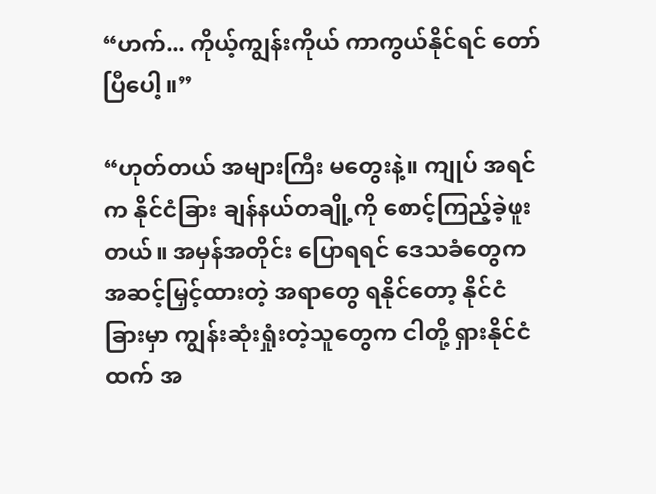“ဟက်... ကိုယ့်ကျွန်းကိုယ် ကာကွယ်နိုင်ရင် တော်ပြီပေါ့။”

“ဟုတ်တယ် အများကြီး မတွေးနဲ့။ ကျုပ် အရင်က နိုင်ငံခြား ချန်နယ်တချို့ကို စောင့်ကြည့်ခဲ့ဖူးတယ်။ အမှန်အတိုင်း ပြောရရင် ဒေသခံတွေက အဆင့်မြှင့်ထားတဲ့ အရာတွေ ရနိုင်တော့ နိုင်ငံခြားမှာ ကျွန်းဆုံးရှုံးတဲ့သူတွေက ငါတို့ ရှားနိုင်ငံထက် အ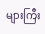များကြီး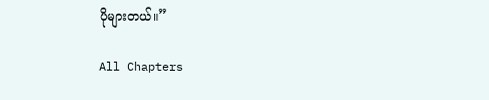ပိုများတယ်။”

All Chapters